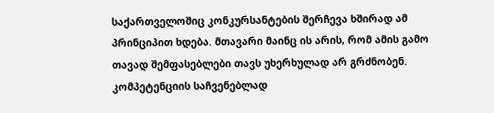საქართველოშიც კონკურსანტების შერჩევა ხშირად ამ პრინციპით ხდება. მთავარი მაინც ის არის, რომ ამის გამო თავად შემფასებლები თავს უხერხულად არ გრძნობენ. კომპეტენციის საჩვენებლად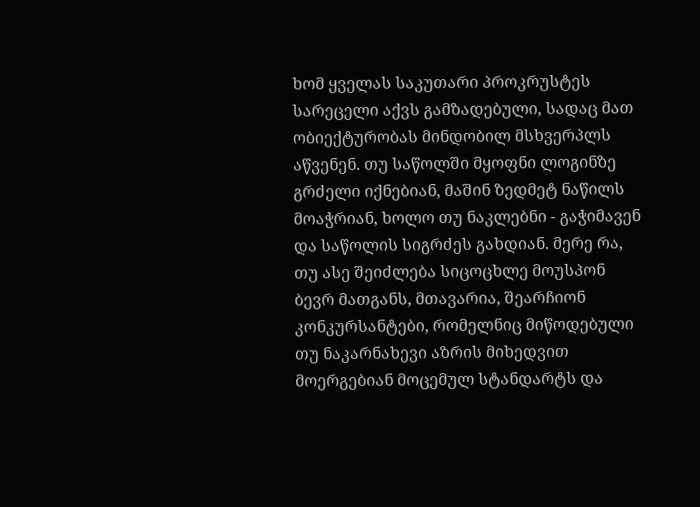ხომ ყველას საკუთარი პროკრუსტეს სარეცელი აქვს გამზადებული, სადაც მათ ობიექტურობას მინდობილ მსხვერპლს აწვენენ. თუ საწოლში მყოფნი ლოგინზე გრძელი იქნებიან, მაშინ ზედმეტ ნაწილს მოაჭრიან, ხოლო თუ ნაკლებნი - გაჭიმავენ და საწოლის სიგრძეს გახდიან. მერე რა, თუ ასე შეიძლება სიცოცხლე მოუსპონ ბევრ მათგანს, მთავარია, შეარჩიონ კონკურსანტები, რომელნიც მიწოდებული თუ ნაკარნახევი აზრის მიხედვით მოერგებიან მოცემულ სტანდარტს და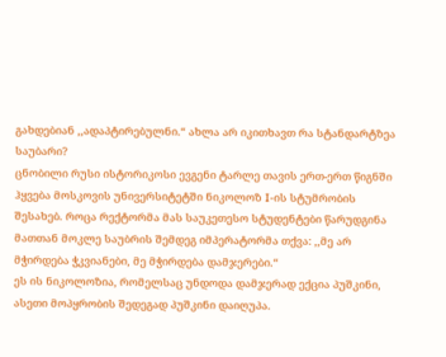გახდებიან ,,ადაპტირებულნი.“ ახლა არ იკითხავთ რა სტანდარტზეა საუბარი?
ცნობილი რუსი ისტორიკოსი ევგენი ტარლე თავის ერთ-ერთ წიგნში ჰყვება მოსკოვის უნივერსიტეტში ნიკოლოზ I-ის სტუმრობის შესახებ. როცა რექტორმა მას საუკეთესო სტუდენტები წარუდგინა მათთან მოკლე საუბრის შემდეგ იმპერატორმა თქვა: ,,მე არ მჭირდება ჭკვიანები, მე მჭირდება დამჯერები.“
ეს ის ნიკოლოზია, რომელსაც უნდოდა დამჯერად ექცია პუშკინი, ასეთი მოპყრობის შედეგად პუშკინი დაიღუპა.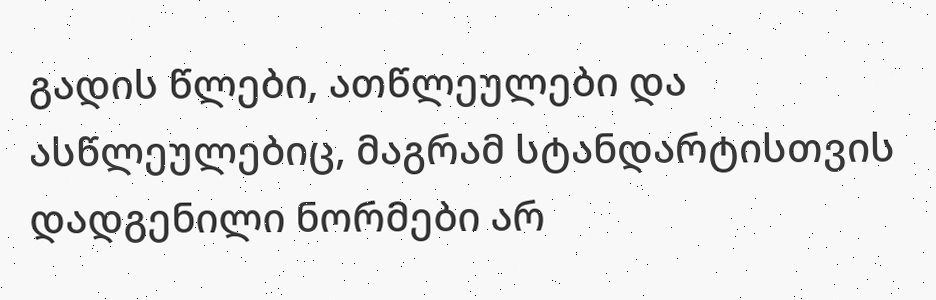გადის წლები, ათწლეულები და ასწლეულებიც, მაგრამ სტანდარტისთვის დადგენილი ნორმები არ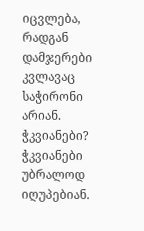იცვლება, რადგან დამჯერები კვლავაც საჭირონი არიან. ჭკვიანები? ჭკვიანები უბრალოდ იღუპებიან.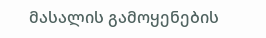მასალის გამოყენების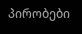პირობები